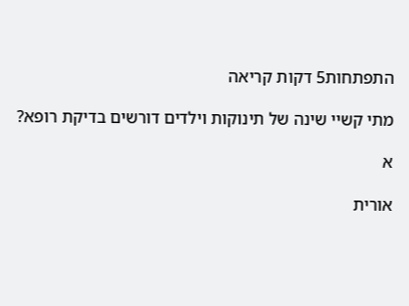התפתחות5 דקות קריאה

מתי קשיי שינה של תינוקות וילדים דורשים בדיקת רופא?

א

אורית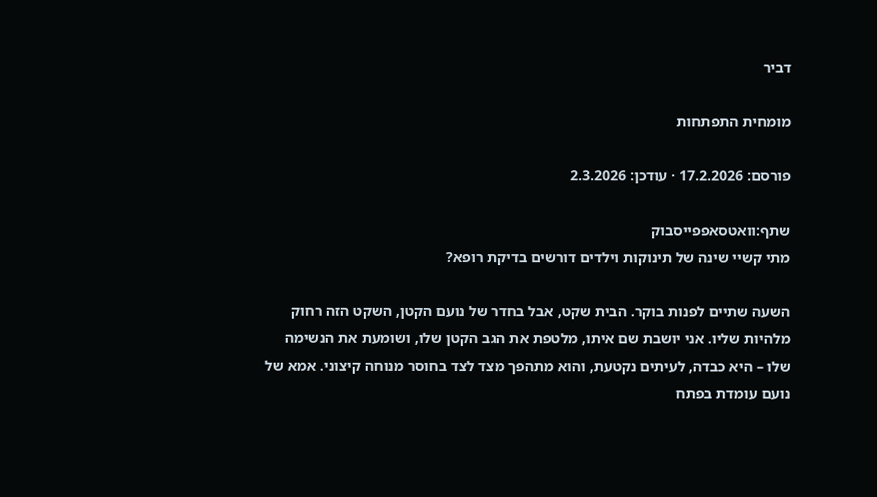דביר

מומחית התפתחות

פורסם: 17.2.2026 · עודכן: 2.3.2026

שתף:וואטסאפפייסבוק
מתי קשיי שינה של תינוקות וילדים דורשים בדיקת רופא?

השעה שתיים לפנות בוקר. הבית שקט, אבל בחדר של נועם הקטן, השקט הזה רחוק מלהיות שליו. אני יושבת שם איתו, מלטפת את הגב הקטן שלו, ושומעת את הנשימה שלו – היא כבדה, לעיתים נקטעת, והוא מתהפך מצד לצד בחוסר מנוחה קיצוני. אמא של נועם עומדת בפתח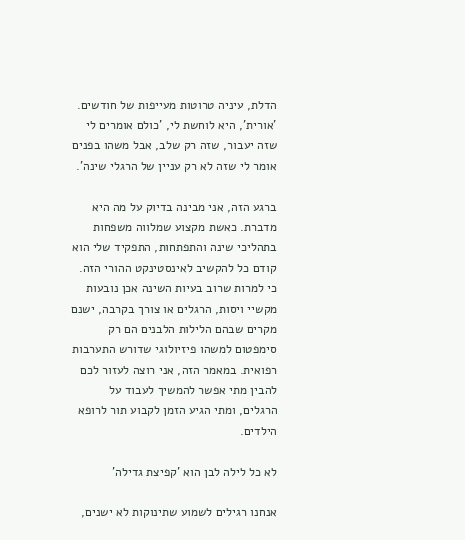הדלת, עיניה טרוטות מעייפות של חודשים. 'אורית', היא לוחשת לי, 'כולם אומרים לי שזה יעבור, שזה רק שלב, אבל משהו בפנים אומר לי שזה לא רק עניין של הרגלי שינה'.

ברגע הזה, אני מבינה בדיוק על מה היא מדברת. כאשת מקצוע שמלווה משפחות בתהליכי שינה והתפתחות, התפקיד שלי הוא קודם כל להקשיב לאינסטינקט ההורי הזה. כי למרות שרוב בעיות השינה אכן נובעות מקשיי ויסות, הרגלים או צורך בקרבה, ישנם מקרים שבהם הלילות הלבנים הם רק סימפטום למשהו פיזיולוגי שדורש התערבות רפואית. במאמר הזה, אני רוצה לעזור לכם להבין מתי אפשר להמשיך לעבוד על הרגלים, ומתי הגיע הזמן לקבוע תור לרופא הילדים.

לא כל לילה לבן הוא 'קפיצת גדילה'

אנחנו רגילים לשמוע שתינוקות לא ישנים,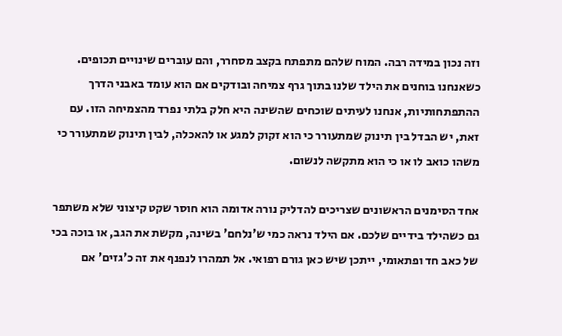וזה נכון במידה רבה. המוח שלהם מתפתח בקצב מסחרר, והם עוברים שינויים תכופים. כשאנחנו בוחנים את הילד שלנו בתוך גרף צמיחה ובודקים אם הוא עומד באבני הדרך ההתפתחותיות, אנחנו לעיתים שוכחים שהשינה היא חלק בלתי נפרד מהצמיחה הזו. עם זאת, יש הבדל בין תינוק שמתעורר כי הוא זקוק למגע או להאכלה, לבין תינוק שמתעורר כי משהו כואב לו או כי הוא מתקשה לנשום.

אחד הסימנים הראשונים שצריכים להדליק נורה אדומה הוא חוסר שקט קיצוני שלא משתפר גם כשהילד בידיים שלכם. אם הילד נראה כמי ש'נלחם' בשינה, מקשת את הגב, או בוכה בכי של כאב חד ופתאומי, ייתכן שיש כאן גורם רפואי. אל תמהרו לנפנף את זה כ'גזים' אם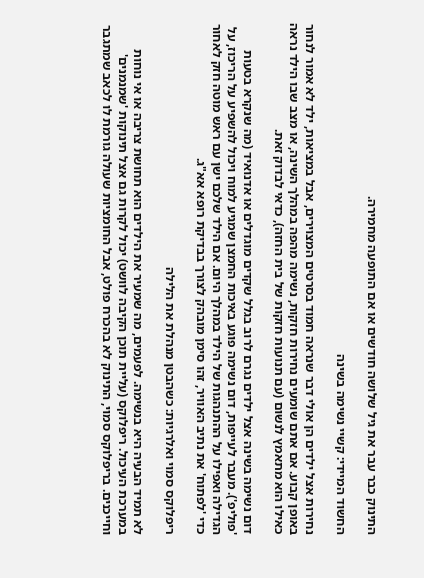התינוק כבר עבר את גיל שלושה חודשים או אם התופעה מחמירה.

החשוד המיידי: קשיי נשימה בשינה

נחירות אצל ילדים הן אולי דבר שנראה חמוד בסרטים המצוירים, אבל במציאות, ילד לא אמור לנחור באופן קבוע. אם אתם שומעים נחירות חזקות, נשימה מהפה במהלך השינה, או מצב שבו הילד נראה כאילו הוא מתאמץ לנשום (עם תנועות חזקות של בית החזה), כדאי לבדוק זאת.

דום נשימה בשינה אצל ילדים נגרם לרוב בגלל שקדים מוגדלים או אדנואיד (מה שנקרא בטעות 'פוליפ'). מעבר לעייפות, דום נשימה פוגע באיכות החמצן שמגיע למוח ויכול להשפיע על הריכוז, על הגדילה ואפילו על ההתנהגות של הילד במהלך היום. אם הילד שלכם ישן עם ראש מוטה חזק לאחור כדי 'לפתוח' את נתיב האוויר, זהו סימן מובהק לצורך בבדיקת רופא אא"ג.

ריפלוקס סמוי ואלרגיות: כשהבטן מנהלת את הלילה

לא תמיד הבעיה היא בנשימה. לפעמים, מה שמעיר את הילדים הוא תחושת צריבה או אי נוחות במערכת העיכול. ריפלוקס (עליית תוכן הקיבה לוושט) יכול לקרות גם אצל תינוקות 'שמנמנים' וחייכנים. בריפלוקס סמוי, התינוק לא בהכרח פולט, אבל החומציות שעולה גורמת לו לכאב שמתגבר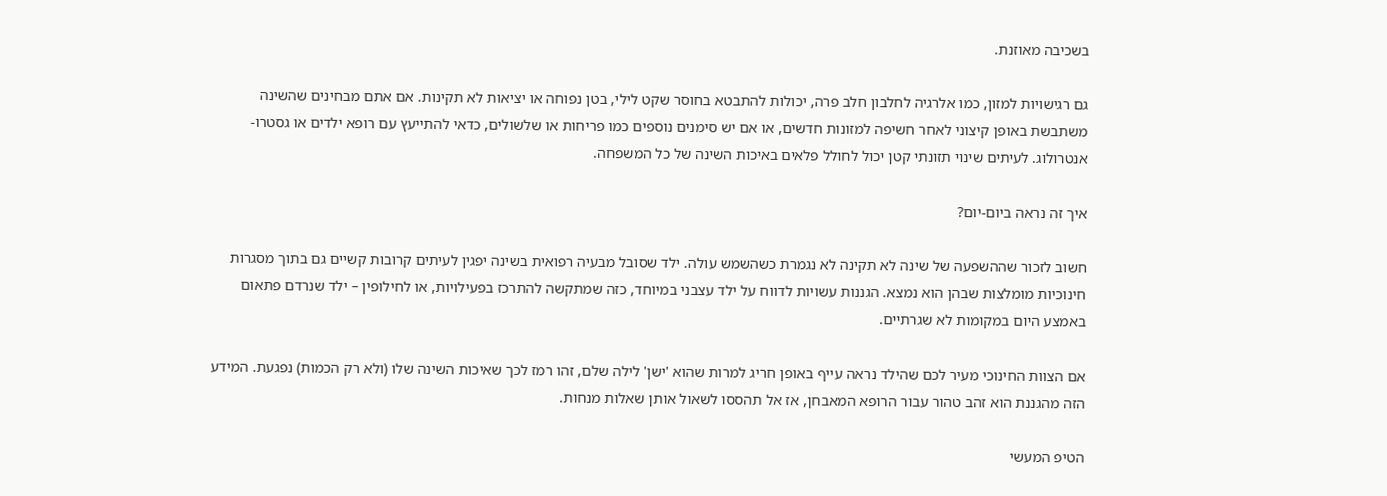בשכיבה מאוזנת.

גם רגישויות למזון, כמו אלרגיה לחלבון חלב פרה, יכולות להתבטא בחוסר שקט לילי, בטן נפוחה או יציאות לא תקינות. אם אתם מבחינים שהשינה משתבשת באופן קיצוני לאחר חשיפה למזונות חדשים, או אם יש סימנים נוספים כמו פריחות או שלשולים, כדאי להתייעץ עם רופא ילדים או גסטרו-אנטרולוג. לעיתים שינוי תזונתי קטן יכול לחולל פלאים באיכות השינה של כל המשפחה.

איך זה נראה ביום-יום?

חשוב לזכור שההשפעה של שינה לא תקינה לא נגמרת כשהשמש עולה. ילד שסובל מבעיה רפואית בשינה יפגין לעיתים קרובות קשיים גם בתוך מסגרות חינוכיות מומלצות שבהן הוא נמצא. הגננות עשויות לדווח על ילד עצבני במיוחד, כזה שמתקשה להתרכז בפעילויות, או לחילופין – ילד שנרדם פתאום באמצע היום במקומות לא שגרתיים.

אם הצוות החינוכי מעיר לכם שהילד נראה עייף באופן חריג למרות שהוא 'ישן' לילה שלם, זהו רמז לכך שאיכות השינה שלו (ולא רק הכמות) נפגעת. המידע הזה מהגננת הוא זהב טהור עבור הרופא המאבחן, אז אל תהססו לשאול אותן שאלות מנחות.

הטיפ המעשי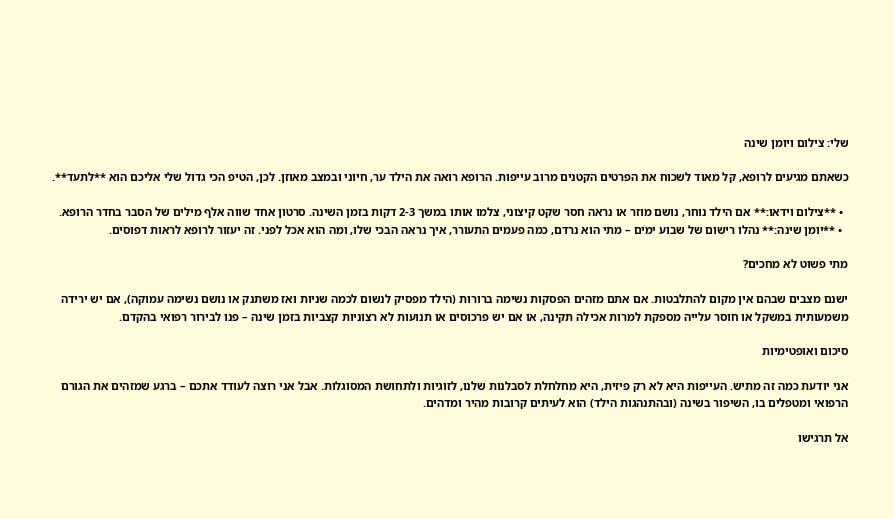שלי: צילום ויומן שינה

כשאתם מגיעים לרופא, קל מאוד לשכוח את הפרטים הקטנים מרוב עייפות. הרופא רואה את הילד ער, חיוני ובמצב מאוזן. לכן, הטיפ הכי גדול שלי אליכם הוא **לתעד**.

  • **צילום וידאו:** אם הילד נוחר, נושם מוזר או נראה חסר שקט קיצוני, צלמו אותו במשך 2-3 דקות בזמן השינה. סרטון אחד שווה אלף מילים של הסבר בחדר הרופא.
  • **יומן שינה:** נהלו רישום של שבוע ימים – מתי הוא נרדם, כמה פעמים התעורר, איך נראה הבכי שלו, ומה הוא אכל לפני. זה יעזור לרופא לראות דפוסים.

מתי פשוט לא מחכים?

ישנם מצבים שבהם אין מקום להתלבטות. אם אתם מזהים הפסקות נשימה ברורות (הילד מפסיק לנשום לכמה שניות ואז משתנק או נושם נשימה עמוקה), אם יש ירידה משמעותית במשקל או חוסר עלייה מספקת למרות אכילה תקינה, או אם יש פרכוסים או תנועות לא רצוניות קצביות בזמן שינה – פנו לבירור רפואי בהקדם.

סיכום ואופטימיות

אני יודעת כמה זה מתיש. העייפות היא לא רק פיזית, היא מחלחלת לסבלנות שלנו, לזוגיות ולתחושת המסוגלות. אבל אני רוצה לעודד אתכם – ברגע שמזהים את הגורם הרפואי ומטפלים בו, השיפור בשינה (ובהתנהגות הילד) הוא לעיתים קרובות מהיר ומדהים.

אל תרגישו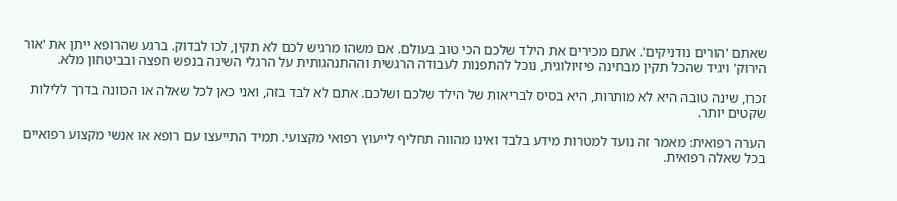שאתם 'הורים נודניקים'. אתם מכירים את הילד שלכם הכי טוב בעולם. אם משהו מרגיש לכם לא תקין, לכו לבדוק. ברגע שהרופא ייתן את 'אור הירוק' ויגיד שהכל תקין מבחינה פיזיולוגית, נוכל להתפנות לעבודה הרגשית וההתנהגותית על הרגלי השינה בנפש חפצה ובביטחון מלא.

זכרו, שינה טובה היא לא מותרות, היא בסיס לבריאות של הילד שלכם ושלכם. אתם לא לבד בזה, ואני כאן לכל שאלה או הכוונה בדרך ללילות שקטים יותר.

הערה רפואית: מאמר זה נועד למטרות מידע בלבד ואינו מהווה תחליף לייעוץ רפואי מקצועי. תמיד התייעצו עם רופא או אנשי מקצוע רפואיים בכל שאלה רפואית.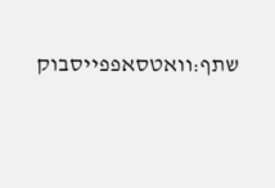שתף:וואטסאפפייסבוק